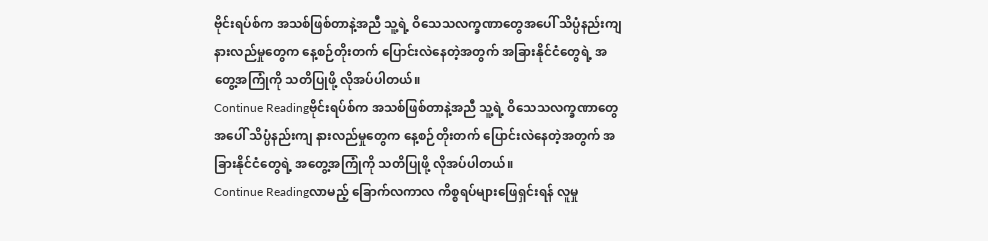ဗိုင်းရပ်စ်က အသစ်ဖြစ်တာနဲ့အညီ သူ့ရဲ့ ဝိသေသလက္ခဏာတွေအပေါ် သိပ္ပံနည်းကျ နားလည်မှုတွေက နေ့စဉ်တိုးတက် ပြောင်းလဲနေတဲ့အတွက် အခြားနိုင်ငံတွေရဲ့ အတွေ့အကြုံကို သတိပြုဖို့ လိုအပ်ပါတယ်။
Continue Readingဗိုင်းရပ်စ်က အသစ်ဖြစ်တာနဲ့အညီ သူ့ရဲ့ ဝိသေသလက္ခဏာတွေအပေါ် သိပ္ပံနည်းကျ နားလည်မှုတွေက နေ့စဉ်တိုးတက် ပြောင်းလဲနေတဲ့အတွက် အခြားနိုင်ငံတွေရဲ့ အတွေ့အကြုံကို သတိပြုဖို့ လိုအပ်ပါတယ်။
Continue Readingလာမည့် ခြောက်လကာလ ကိစ္စရပ်များဖြေရှင်းရန် လူမှု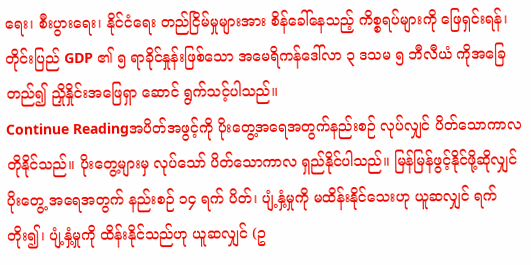ရေး၊ စီးပွားရေး၊ နိုင်ငံရေး တည်ငြိမ်မှုများအား စိန်ခေါ်နေသည့် ကိစ္စရပ်များကို ဖြေရှင်းရန်၊ တိုင်းပြည် GDP ၏ ၅ ရာခိုင်နှုန်းဖြစ်သော အမေရိကန်ဒေါ်လာ ၃ ဒသမ ၅ ဘီလီယံ ကိုအခြေတည်၍ ညှိုနှိုင်းအဖြေရှာ ဆောင် ရွက်သင့်ပါသည်။
Continue Readingအပိတ်အဖွင့်ကို ပိုးတွေ့အရေအတွက်နည်းစဉ် လုပ်လျှင် ပိတ်သောကာလ တိုနိုင်သည်။ ပိုးတွေ့များမှ လုပ်သော် ပိတ်သောကာလ ရှည်နိုင်ပါသည်။ မြန်မြန်ဖွင့်နိုင်ဖို့ဆိုလျှင် ပိုးတွေ့ အရေအတွက် နည်းစဉ် ၁၄ ရက် ပိတ်၊ ပျံ့နှံ့မှုကို မထိန်းနိုင်သေးဟု ယူဆလျှင် ရက်တိုး၍၊ ပျံ့နှံ့မှုကို ထိန်းနိုင်သည်ဟု ယူဆလျှင် (ဥ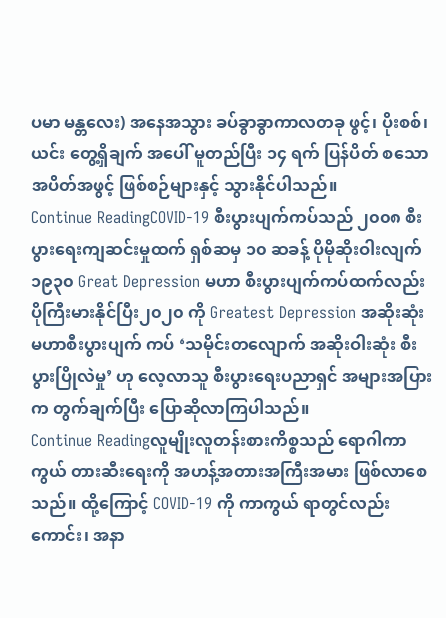ပမာ မန္တလေး) အနေအသွား ခပ်ခွာခွာကာလတခု ဖွင့်၊ ပိုးစစ်၊ ယင်း တွေ့ရှိချက် အပေါ် မူတည်ပြီး ၁၄ ရက် ပြန်ပိတ် စသော အပိတ်အဖွင့် ဖြစ်စဉ်များနှင့် သွားနိုင်ပါသည်။
Continue ReadingCOVID-19 စီးပွားပျက်ကပ်သည် ၂၀၀၈ စီးပွားရေးကျဆင်းမှုထက် ရှစ်ဆမှ ၁၀ ဆခန့် ပိုမိုဆိုးဝါးလျက် ၁၉၃၀ Great Depression မဟာ စီးပွားပျက်ကပ်ထက်လည်း ပိုကြီးမားနိုင်ပြီး၂၀၂၀ ကို Greatest Depression အဆိုးဆုံး မဟာစီးပွားပျက် ကပ် ‘သမိုင်းတလျောက် အဆိုးဝါးဆုံး စီးပွားပြိုလဲမှု’ ဟု လေ့လာသူ စီးပွားရေးပညာရှင် အများအပြားက တွက်ချက်ပြီး ပြောဆိုလာကြပါသည်။
Continue Readingလူမျိုးလူတန်းစားကိစ္စသည် ရောဂါကာကွယ် တားဆီးရေးကို အဟန့်အတားအကြီးအမား ဖြစ်လာစေသည်။ ထို့ကြောင့် COVID-19 ကို ကာကွယ် ရာတွင်လည်းကောင်း၊ အနာ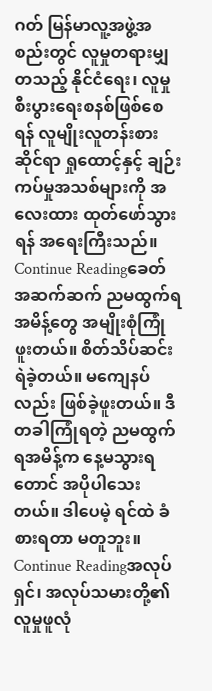ဂတ် မြန်မာလူ့အဖွဲ့အစည်းတွင် လူမှုတရားမျှတသည့် နိုင်ငံရေး၊ လူမှု စီးပွားရေးစနစ်ဖြစ်စေရန် လူမျိုးလူတန်းစားဆိုင်ရာ ရှုထောင့်နှင့် ချဉ်းကပ်မှုအသစ်များကို အလေးထား ထုတ်ဖော်သွားရန် အရေးကြီးသည်။
Continue Readingခေတ်အဆက်ဆက် ညမထွက်ရအမိန့်တွေ အမျိုးစုံကြုံဖူးတယ်။ စိတ်သိပ်ဆင်းရဲခဲ့တယ်။ မကျေနပ်လည်း ဖြစ်ခဲ့ဖူးတယ်။ ဒီတခါကြုံရတဲ့ ညမထွက်ရအမိန့်က နေ့မသွားရတောင် အပိုပါသေးတယ်။ ဒါပေမဲ့ ရင်ထဲ ခံစားရတာ မတူဘူး။
Continue Readingအလုပ်ရှင်၊ အလုပ်သမားတို့၏ လူမှုဖူလုံ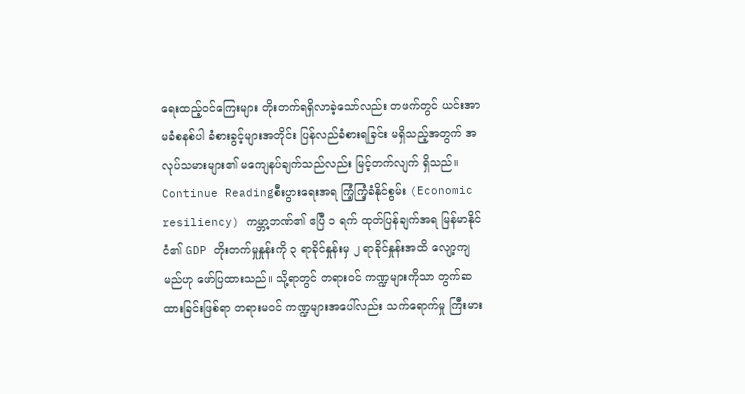ရေးထည့်ဝင်ကြေးများ တိုးတက်ရရှိလာခဲ့သော်လည်း တဖက်တွင် ယင်းအာမခံစနစ်ပါ ခံစားခွင့်များအတိုင်း ပြန်လည်ခံစားရခြင်း မရှိသည့်အတွက် အလုပ်သမားများ၏ မကျေနပ်ချက်သည်လည်း မြင့်တက်လျက် ရှိသည်။
Continue Readingစီးပွားရေးအရ ကြံ့ကြံ့ခံနိုင်စွမ်း (Economic resiliency) ကမ္ဘာ့ဘဏ်၏ ဧပြီ ၁ ရက် ထုတ်ပြန်ချက်အရ မြန်မာနိုင်ငံ၏ GDP တိုးတက်မှုနှုန်းကို ၃ ရာခိုင်နှုန်းမှ ၂ ရာခိုင်နှုန်းအထိ လျော့ကျမည်ဟု ဖော်ပြထားသည်။ သို့ရာတွင် တရားဝင် ကဏ္ဍများကိုသာ တွက်ဆထားခြင်းဖြစ်ရာ တရားမဝင် ကဏ္ဍများအပေါ်လည်း သက်ရောက်မှု ကြီးမား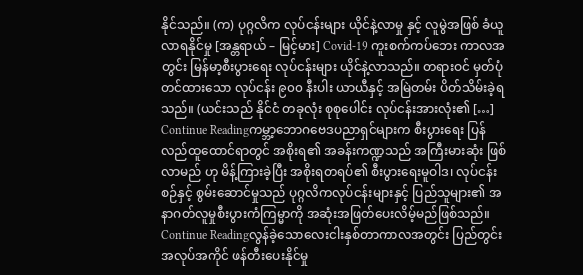နိုင်သည်။ (က) ပုဂ္ဂလိက လုပ်ငန်းများ ယိုင်နဲ့လာမှု နှင့် လူမွဲအဖြစ် ခံယူလာရနိုင်မှု [အန္တရာယ် – မြင့်မား] Covid-19 ကူးစက်ကပ်ဘေး ကာလအတွင်း မြန်မာ့စီးပွားရေး လုပ်ငန်းများ ယိုင်နဲ့လာသည်။ တရားဝင် မှတ်ပုံတင်ထားသော လုပ်ငန်း ၉၀၀ နီးပါး ယာယီနှင့် အမြဲတမ်း ပိတ်သိမ်းခဲ့ရသည်။ (ယင်းသည် နိုင်ငံ တခုလုံး စုစုပေါင်း လုပ်ငန်းအားလုံး၏ […]
Continue Readingကမ္ဘာ့ဘောဂဗေဒပညာရှင်များက စီးပွားရေး ပြန်လည်ထူထောင်ရာတွင် အစိုးရ၏ အခန်းကဏ္ဍသည် အကြီးမားဆုံး ဖြစ်လာမည် ဟု မိန့်ကြားခဲ့ပြီး အစိုးရတရပ်၏ စီးပွားရေးမူဝါဒ၊ လုပ်ငန်းစဉ်နှင့် စွမ်းဆောင်မှုသည် ပုဂ္ဂလိကလုပ်ငန်းများနှင့် ပြည်သူများ၏ အနာဂတ်လူမှုစီးပွားကံကြမ္မာကို အဆုံးအဖြတ်ပေးလိမ့်မည်ဖြစ်သည်။
Continue Readingလွန်ခဲ့သောလေးငါးနှစ်တာကာလအတွင်း ပြည်တွင်းအလုပ်အကိုင် ဖန်တီးပေးနိုင်မှု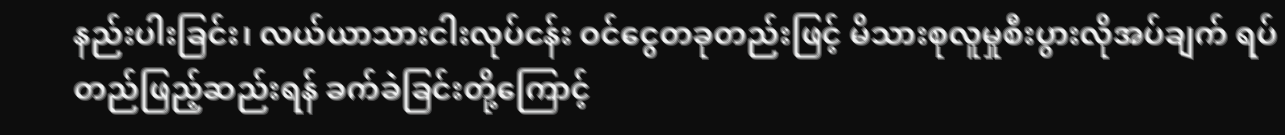နည်းပါးခြင်း၊ လယ်ယာသားငါးလုပ်ငန်း ဝင်ငွေတခုတည်းဖြင့် မိသားစုလူမှုစီးပွားလိုအပ်ချက် ရပ်တည်ဖြည့်ဆည်းရန် ခက်ခဲခြင်းတို့ကြောင့်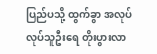ပြည်ပသို့ ထွက်ခွာ အလုပ်လုပ်သူဦးရေ တိုးပွားလာ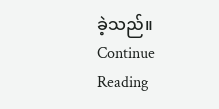ခဲ့သည်။
Continue Reading